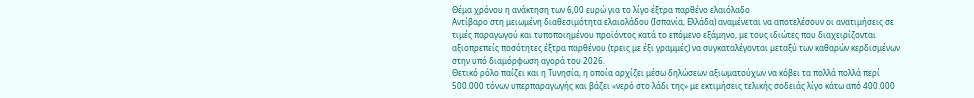Θέμα χρόνου η ανάκτηση των 6,00 ευρώ για το λίγο έξτρα παρθένο ελαιόλαδο
Αντίβαρο στη μειωμένη διαθεσιμότητα ελαιολάδου (Ισπανία, Ελλάδα) αναμένεται να αποτελέσουν οι ανατιμήσεις σε τιμές παραγωγού και τυποποιημένου προϊόντος κατά το επόμενο εξάμηνο, με τους ιδιώτες που διαχειρίζονται αξιοπρεπείς ποσότητες έξτρα παρθένου (τρεις με έξι γραμμές) να συγκαταλέγονται μεταξύ των καθαρών κερδισμένων στην υπό διαμόρφωση αγορά του 2026.
Θετικό ρόλο παίζει και η Τυνησία, η οποία αρχίζει μέσω δηλώσεων αξιωματούχων να κόβει τα πολλά πολλά περί 500.000 τόνων υπερπαραγωγής και βάζει «νερό στο λάδι της» με εκτιμήσεις τελικής σοδειάς λίγο κάτω από 400.000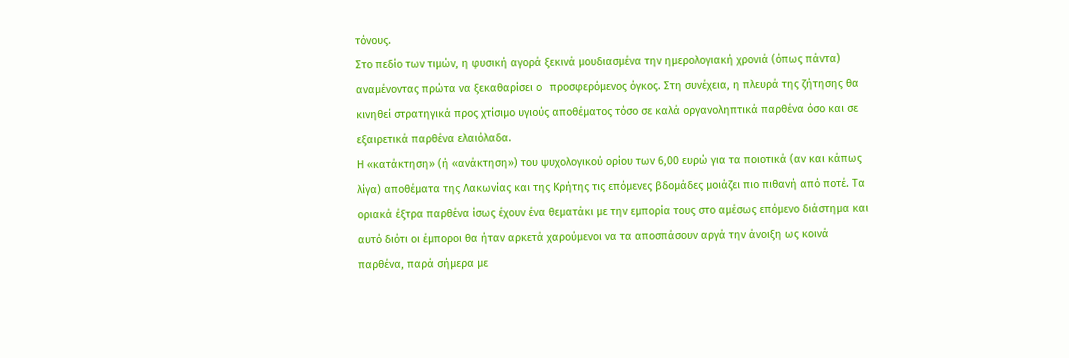τόνους.
Στο πεδίο των τιμών, η φυσική αγορά ξεκινά μουδιασμένα την ημερολογιακή χρονιά (όπως πάντα) αναμένοντας πρώτα να ξεκαθαρίσει o προσφερόμενος όγκος. Στη συνέχεια, η πλευρά της ζήτησης θα κινηθεί στρατηγικά προς χτίσιμο υγιούς αποθέματος τόσο σε καλά οργανοληπτικά παρθένα όσο και σε εξαιρετικά παρθένα ελαιόλαδα.
Η «κατάκτηση» (ή «ανάκτηση») του ψυχολογικού ορίου των 6,00 ευρώ για τα ποιοτικά (αν και κάπως λίγα) αποθέματα της Λακωνίας και της Κρήτης τις επόμενες βδομάδες μοιάζει πιο πιθανή από ποτέ. Τα οριακά έξτρα παρθένα ίσως έχουν ένα θεματάκι με την εμπορία τους στο αμέσως επόμενο διάστημα και αυτό διότι οι έμποροι θα ήταν αρκετά χαρούμενοι να τα αποσπάσουν αργά την άνοιξη ως κοινά παρθένα, παρά σήμερα με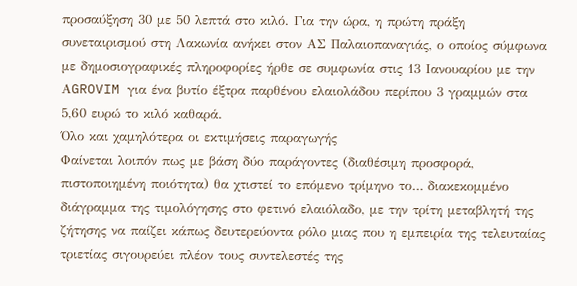προσαύξηση 30 με 50 λεπτά στο κιλό. Για την ώρα, η πρώτη πράξη συνεταιρισμού στη Λακωνία ανήκει στον ΑΣ Παλαιοπαναγιάς, ο οποίος σύμφωνα με δημοσιογραφικές πληροφορίες ήρθε σε συμφωνία στις 13 Ιανουαρίου με την ΑGROVIM για ένα βυτίο έξτρα παρθένου ελαιολάδου περίπου 3 γραμμών στα 5,60 ευρώ το κιλό καθαρά.
Όλο και χαμηλότερα οι εκτιμήσεις παραγωγής
Φαίνεται λοιπόν πως με βάση δύο παράγοντες (διαθέσιμη προσφορά, πιστοποιημένη ποιότητα) θα χτιστεί το επόμενο τρίμηνο το… διακεκομμένο διάγραμμα της τιμολόγησης στο φετινό ελαιόλαδο, με την τρίτη μεταβλητή της ζήτησης να παίζει κάπως δευτερεύοντα ρόλο μιας που η εμπειρία της τελευταίας τριετίας σιγουρεύει πλέον τους συντελεστές της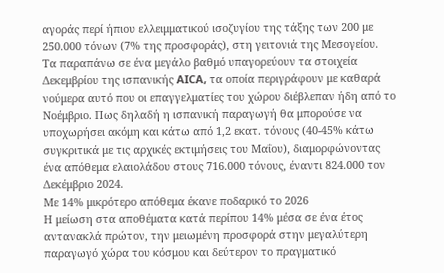αγοράς περί ήπιου ελλειμματικού ισοζυγίου της τάξης των 200 με 250.000 τόνων (7% της προσφοράς), στη γειτονιά της Μεσογείου.
Τα παραπάνω σε ένα μεγάλο βαθμό υπαγορεύουν τα στοιχεία Δεκεμβρίου της ισπανικής AICA, τα οποία περιγράφουν με καθαρά νούμερα αυτό που οι επαγγελματίες του χώρου διέβλεπαν ήδη από το Νοέμβριο. Πως δηλαδή η ισπανική παραγωγή θα μπορούσε να υποχωρήσει ακόμη και κάτω από 1,2 εκατ. τόνους (40-45% κάτω συγκριτικά με τις αρχικές εκτιμήσεις του Μαΐου), διαμορφώνοντας ένα απόθεμα ελαιολάδου στους 716.000 τόνους, έναντι 824.000 τον Δεκέμβριο 2024.
Με 14% μικρότερο απόθεμα έκανε ποδαρικό το 2026
Η μείωση στα αποθέματα κατά περίπου 14% μέσα σε ένα έτος αντανακλά πρώτον, την μειωμένη προσφορά στην μεγαλύτερη παραγωγό χώρα του κόσμου και δεύτερον το πραγματικό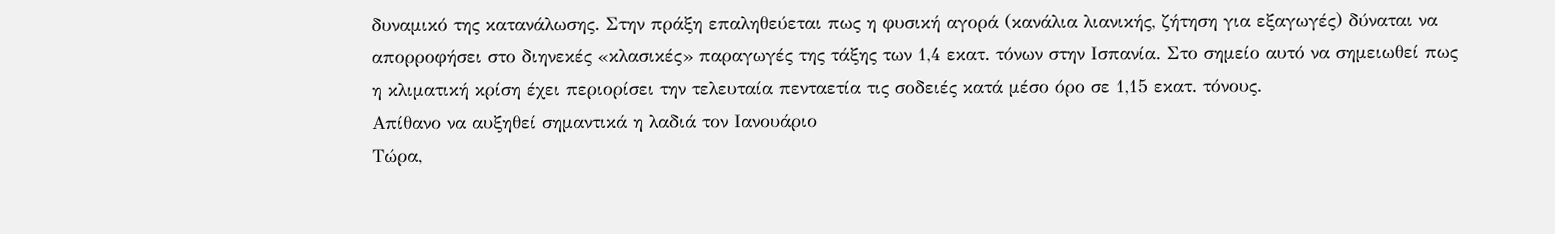δυναμικό της κατανάλωσης. Στην πράξη επαληθεύεται πως η φυσική αγορά (κανάλια λιανικής, ζήτηση για εξαγωγές) δύναται να απορροφήσει στο διηνεκές «κλασικές» παραγωγές της τάξης των 1,4 εκατ. τόνων στην Ισπανία. Στο σημείο αυτό να σημειωθεί πως η κλιματική κρίση έχει περιορίσει την τελευταία πενταετία τις σοδειές κατά μέσο όρο σε 1,15 εκατ. τόνους.
Απίθανο να αυξηθεί σημαντικά η λαδιά τον Ιανουάριο
Τώρα,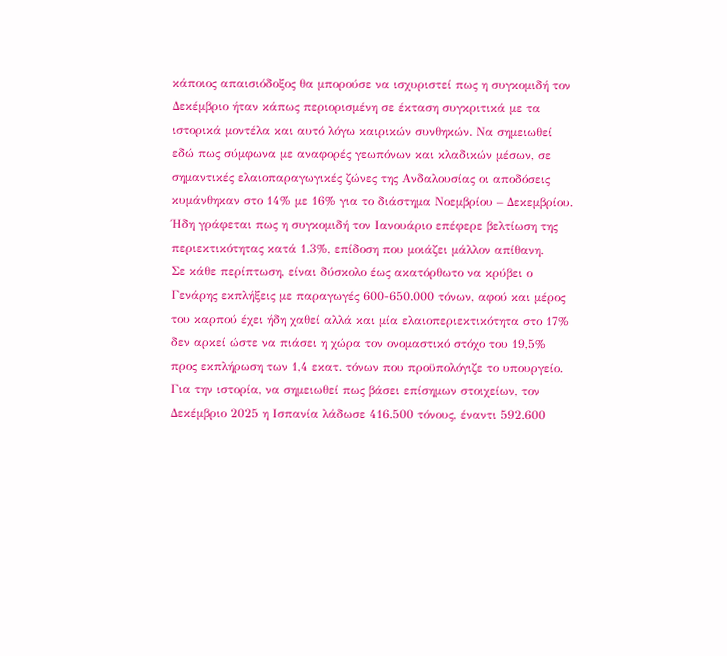κάποιος απαισιόδοξος θα μπορούσε να ισχυριστεί πως η συγκομιδή τον Δεκέμβριο ήταν κάπως περιορισμένη σε έκταση συγκριτικά με τα ιστορικά μοντέλα και αυτό λόγω καιρικών συνθηκών. Να σημειωθεί εδώ πως σύμφωνα με αναφορές γεωπόνων και κλαδικών μέσων, σε σημαντικές ελαιοπαραγωγικές ζώνες της Ανδαλουσίας οι αποδόσεις κυμάνθηκαν στο 14% με 16% για το διάστημα Νοεμβρίου – Δεκεμβρίου. Ήδη γράφεται πως η συγκομιδή τον Ιανουάριο επέφερε βελτίωση της περιεκτικότητας κατά 1.3%, επίδοση που μοιάζει μάλλον απίθανη.
Σε κάθε περίπτωση, είναι δύσκολο έως ακατόρθωτο να κρύβει ο Γενάρης εκπλήξεις με παραγωγές 600-650.000 τόνων, αφού και μέρος του καρπού έχει ήδη χαθεί αλλά και μία ελαιοπεριεκτικότητα στο 17% δεν αρκεί ώστε να πιάσει η χώρα τον ονομαστικό στόχο του 19,5% προς εκπλήρωση των 1,4 εκατ. τόνων που προϋπολόγιζε το υπουργείο. Για την ιστορία, να σημειωθεί πως βάσει επίσημων στοιχείων, τον Δεκέμβριο 2025 η Ισπανία λάδωσε 416.500 τόνους, έναντι 592.600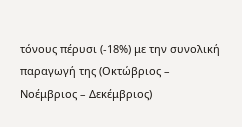τόνους πέρυσι (-18%) με την συνολική παραγωγή της (Οκτώβριος – Νοέμβριος – Δεκέμβριος)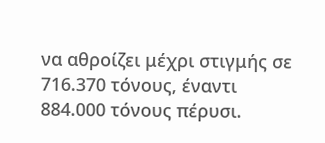να αθροίζει μέχρι στιγμής σε 716.370 τόνους, έναντι 884.000 τόνους πέρυσι.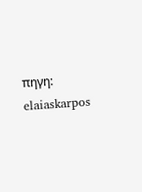πηγη: elaiaskarpos